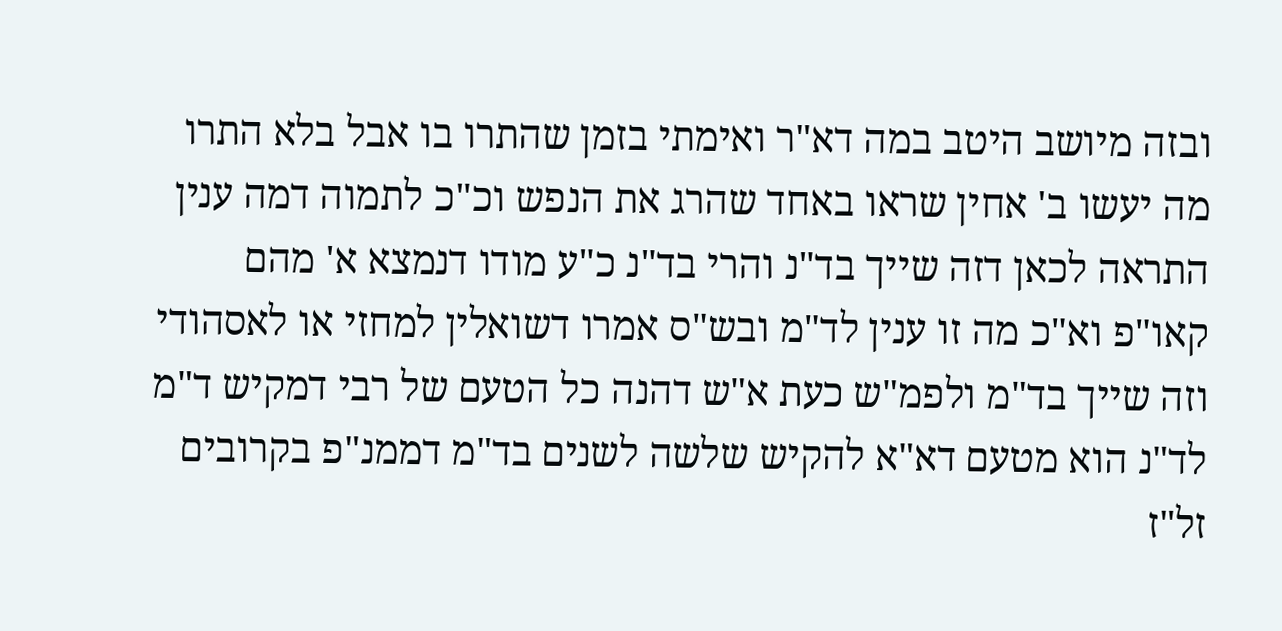ובזה מיושב היטב במה דא"ר ואימתי בזמן שהתרו בו אבל בלא התרו מה יעשו ב' אחין שראו באחד שהרג את הנפש וכ"כ לתמוה דמה ענין התראה לכאן דזה שייך בד"נ והרי בד"נ כ"ע מודו דנמצא א' מהם קאו"פ וא"כ מה זו ענין לד"מ ובש"ס אמרו דשואלין למחזי או לאסהודי וזה שייך בד"מ ולפמ"ש כעת א"ש דהנה כל הטעם של רבי דמקיש ד"מ לד"נ הוא מטעם דא"א להקיש שלשה לשנים בד"מ דממנ"פ בקרובים זל"ז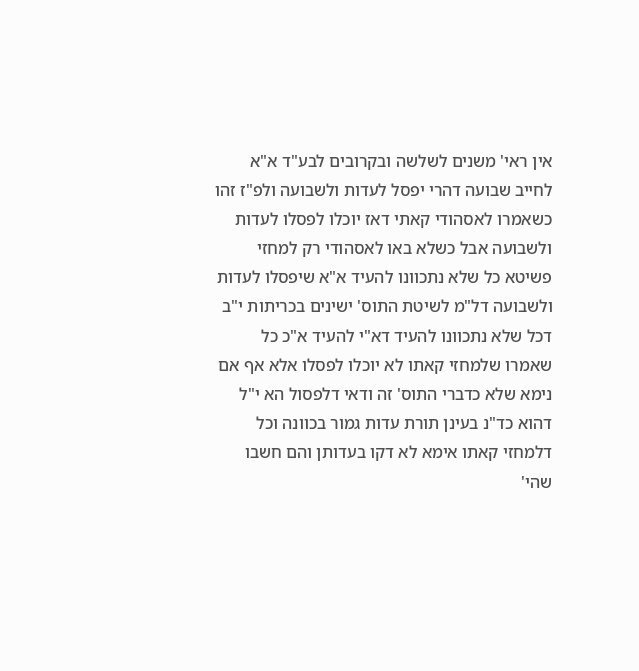אין ראי' משנים לשלשה ובקרובים לבע"ד א"א לחייב שבועה דהרי יפסל לעדות ולשבועה ולפ"ז זהו כשאמרו לאסהודי קאתי דאז יוכלו לפסלו לעדות ולשבועה אבל כשלא באו לאסהודי רק למחזי פשיטא כל שלא נתכוונו להעיד א"א שיפסלו לעדות ולשבועה דל"מ לשיטת התוס' ישינים בכריתות י"ב דכל שלא נתכוונו להעיד דא"י להעיד א"כ כל שאמרו שלמחזי קאתו לא יוכלו לפסלו אלא אף אם נימא שלא כדברי התוס' זה ודאי דלפסול הא י"ל דהוא כד"נ בעינן תורת עדות גמור בכוונה וכל דלמחזי קאתו אימא לא דקו בעדותן והם חשבו שהי'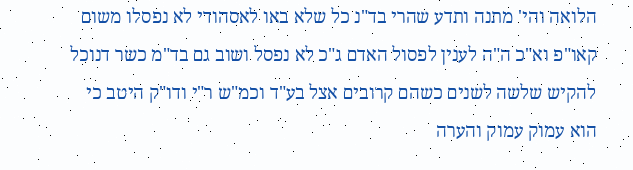הלואה והי' מתנה ותדע שהרי בד"נ כל שלא באו לאסהודי לא נפסלו משום קאו"פ וא"כ ה"ה לענין לפסול האדם ג"כ לא נפסל ושוב גם בד"מ כשר דנוכל להקיש שלשה לשנים כשהם קרובים אצל בע"ד וכמ"ש ר"י ודו"ק היטב כי הוא עמוק עמוק והערה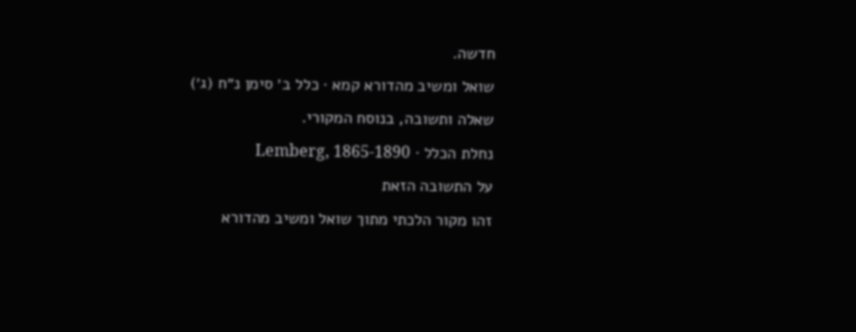חדשה.
שואל ומשיב מהדורא קמא · כלל ב׳ סימן נ״ח (ג׳)
שאלה ותשובה, בנוסח המקורי.
נחלת הכלל · Lemberg, 1865-1890
על התשובה הזאת
זהו מקור הלכתי מתוך שואל ומשיב מהדורא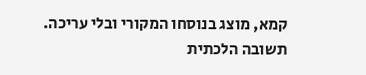קמא, מוצג בנוסחו המקורי ובלי עריכה. תשובה הלכתית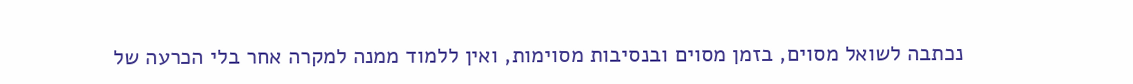נכתבה לשואל מסוים, בזמן מסוים ובנסיבות מסוימות, ואין ללמוד ממנה למקרה אחר בלי הכרעה של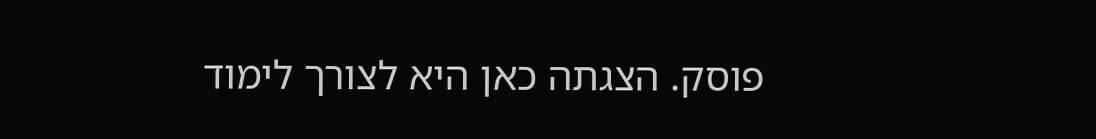פוסק. הצגתה כאן היא לצורך לימוד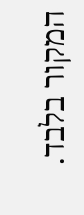המקור בלבד.